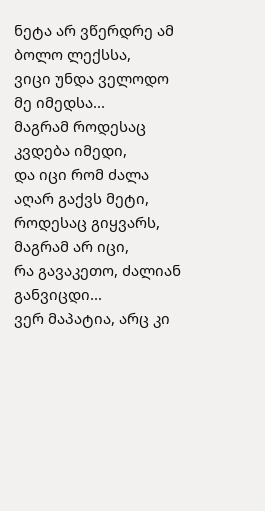ნეტა არ ვწერდრე ამ ბოლო ლექსსა,
ვიცი უნდა ველოდო მე იმედსა...
მაგრამ როდესაც კვდება იმედი,
და იცი რომ ძალა აღარ გაქვს მეტი,
როდესაც გიყვარს, მაგრამ არ იცი,
რა გავაკეთო, ძალიან განვიცდი...
ვერ მაპატია, არც კი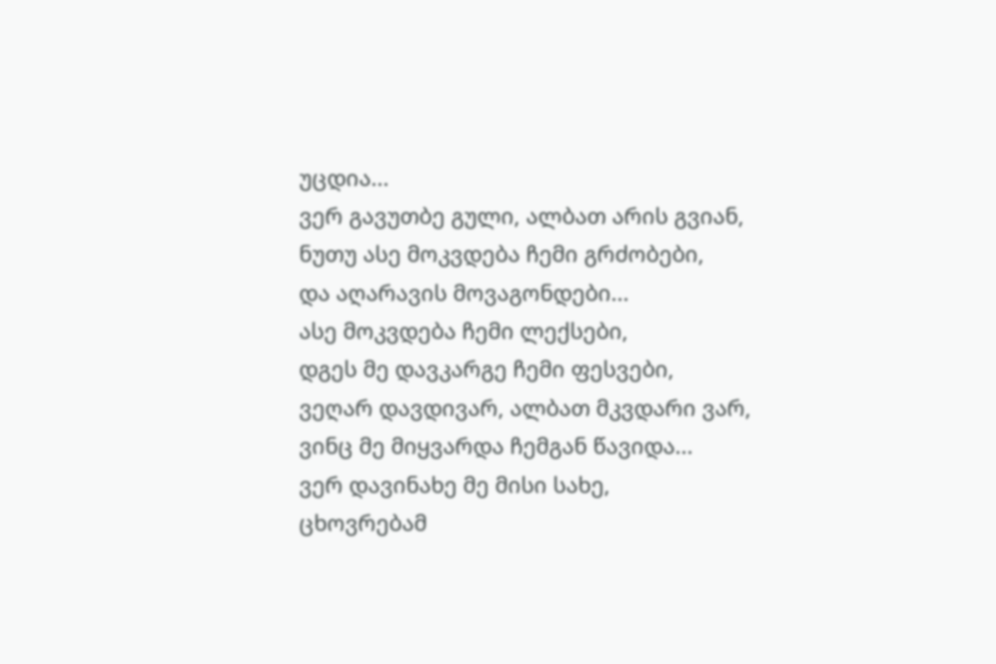უცდია...
ვერ გავუთბე გული, ალბათ არის გვიან,
ნუთუ ასე მოკვდება ჩემი გრძობები,
და აღარავის მოვაგონდები...
ასე მოკვდება ჩემი ლექსები,
დგეს მე დავკარგე ჩემი ფესვები,
ვეღარ დავდივარ, ალბათ მკვდარი ვარ,
ვინც მე მიყვარდა ჩემგან წავიდა...
ვერ დავინახე მე მისი სახე,
ცხოვრებამ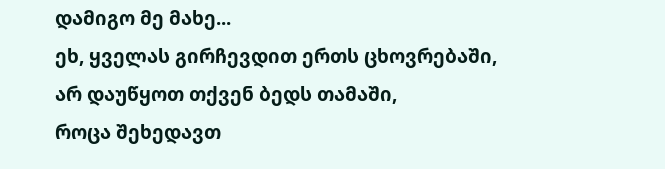დამიგო მე მახე...
ეხ, ყველას გირჩევდით ერთს ცხოვრებაში,
არ დაუწყოთ თქვენ ბედს თამაში,
როცა შეხედავთ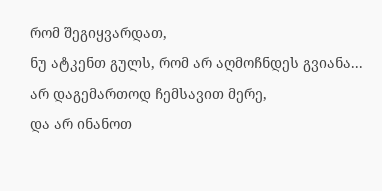რომ შეგიყვარდათ,
ნუ ატკენთ გულს, რომ არ აღმოჩნდეს გვიანა...
არ დაგემართოდ ჩემსავით მერე,
და არ ინანოთ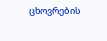ცხოვრების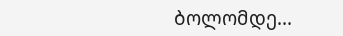ბოლომდე...